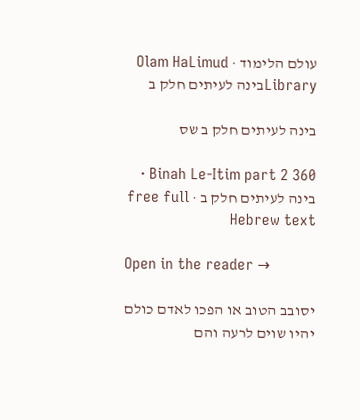עולם הלימוד · Olam HaLimud
Libraryבינה לעיתים חלק ב

בינה לעיתים חלק ב שס

Binah Le-Itim part 2 360 · בינה לעיתים חלק ב · free full Hebrew text

Open in the reader →

יסובב הטוב או הפכו לאדם כולם יהיו שוים לרעה והם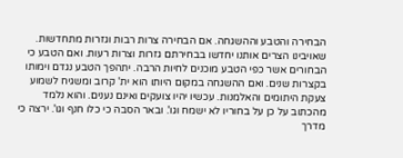הבחירה והטבע וההשגחה. אם הבחירה צרות רבות וגזרות מתחדשות. שאויבינו הצרים אותנו יחדשו בבחירתם גזרות וצרות רעות. ואם הטבע כי הבחורים אשר כפי הטבע מוכנים לחיות הרבה. יתהפך הטבע נגדם וימותו בקצרות שנים. ואם ההשגחה במקום היותו הוא ית' קרוב ומשגיח לשמוע צעקת היתומים והאלמנות. עכשיו יהיו צועקים ואינם נענים. והוא נלמד מהכתוב על כן על בחוריו לא ישמח וגו'. ובאר הסבה כי כלו חנף וגו'. ירצה כי מדרך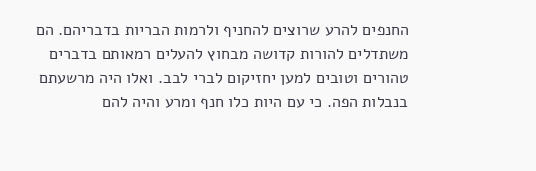החנפים להרע שרוצים להחניף ולרמות הבריות בדבריהם. הם משתדלים להורות קדושה מבחוץ להעלים רמאותם בדברים טהורים וטובים למען יחזיקום לברי לבב. ואלו היה מרשעתם בנבלות הפה. כי עם היות כלו חנף ומרע והיה להם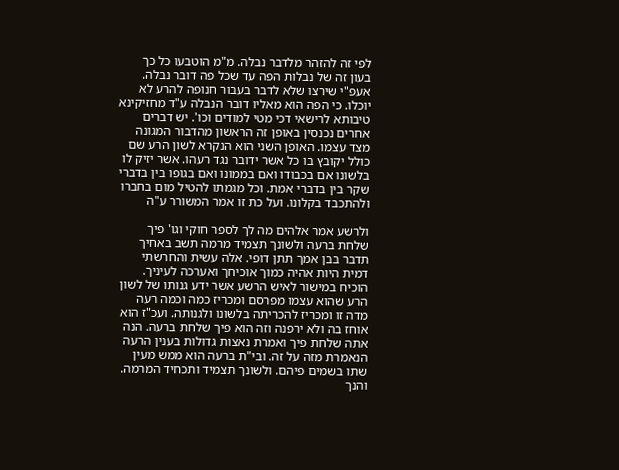לפי זה להזהר מלדבר נבלה. מ"מ הוטבעו כל כך בעון זה של נבלות הפה עד שכל פה דובר נבלה. אעפ"י שירצו שלא לדבר בעבור חנופה להרע לא יוכלו. כי הפה הוא מאליו דובר הנבלה ע"ד מחזיקינא טיבותא לרישאי דכי מטי למודים וכו'. יש דברים אחרים נכנסין באופן זה הראשון מהדבור המגונה מצד עצמו. האופן השני הוא הנקרא לשון הרע שם כולל יקובץ בו כל אשר ידובר נגד רעהו. אשר יזיק לו בלשונו אם בכבודו ואם בממונו ואם בגופו בין בדברי שקר בין בדברי אמת. וכל מגמתו להטיל מום בחברו ולהתכבד בקלונו. ועל כת זו אמר המשורר ע"ה

ולרשע אמר אלהים מה לך לספר חוקי וגו' פיך שלחת ברעה ולשונך תצמיד מרמה תשב באחיך תדבר בבן אמך תתן דופי. אלה עשית והחרשתי דמית היות אהיה כמוך אוכיחך ואערכה לעיניך. הוכיח במישור לאיש הרשע אשר ידע גנותו של לשון הרע שהוא עצמו מפרסם ומכריז כמה וכמה רעה מדה זו ומכריז להכריתה בלשונו ולגנותה. ועכ"ז הוא אוחז בה ולא ירפנה וזה הוא פיך שלחת ברעה. הנה אתה שלחת פיך ואמרת נאצות גדולות בענין הרעה הנאמרת מזה על זה. ובי"ת ברעה הוא ממש מעין שתו בשמים פיהם. ולשונך תצמיד ותכחיד המרמה. והנך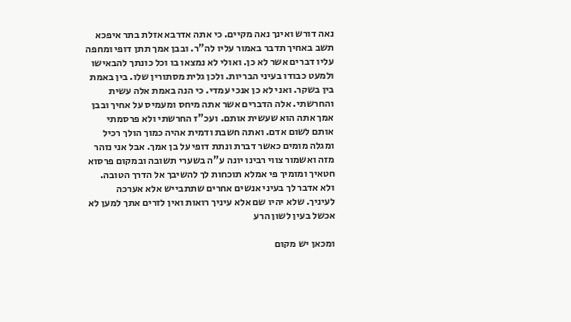נאה דורש ואינך נאה מקיים. כי אתה אדרבא אזלת בתר איפכא תשב באחיך תדבר באמור עליו לה"ר. ובבן אמך תתן דופי ומחפה עליו דברים אשר לא כן. ואולי לא נמצאו בו וכל כונתך להבאישו ולמעט כבודו בעיני הבריות. ולכן גלית מסתורין שלו. בין באמת בין בשקר. ואני לא כן אנכי עמדי. כי הנה באמת אלה עשית והחרשתי. אלה הדברים אשר אתה מיחס ומעמיס על אחיך ובבן אמך אתה הוא שעשית אותם. ועכ"ז החרשתי ולא פרסמתי אותם לשום אדם. ואתה חשבת ודמית אהיה כמוך הולך רכיל ומגלה מומים כאשר דברת ונתת דופי על בן אמך. אבל אני נזהר מזה ואשמור צווי רבינו יונה ע"ה בשערי תשובה ובמקום פרסוא חטאיך ומומיך פי אמלא תוכחות לך להשיבך אל הדרך הטובה. ולא אדבר לך בעיני אנשים אחרים שתתבייש אלא אערכה לעיניך. שלא יהיו שם אלא עיניך רואות ואין לזרים אתך למען לא אכשל בעין לשון הרע

ומכאן יש מקום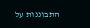התבוננות על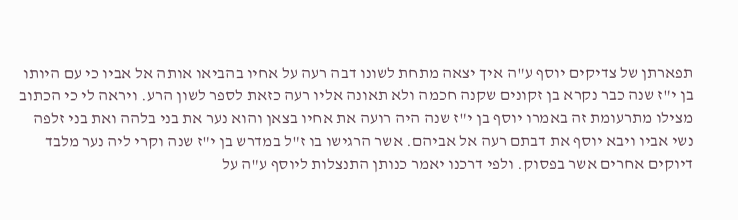תפארתן של צדיקים יוסף ע"ה איך יצאה מתחת לשונו דבה רעה על אחיו בהביאו אותה אל אביו כי עם היותו בן י"ז שנה כבר נקרא בן זקונים שקנה חכמה ולא תאונה אליו רעה כזאת לספר לשון הרע. ויראה לי כי הכתוב מצילו מתרעומת זה באמרו יוסף בן י"ז שנה היה רועה את אחיו בצאן והוא נער את בני בלהה ואת בני זלפה נשי אביו ויבא יוסף את דבתם רעה אל אביהם. אשר הרגישו בו ז"ל במדרש בן י"ז שנה וקרי ליה נער מלבד דיוקים אחרים אשר בפסוק. ולפי דרכנו יאמר כנותן התנצלות ליוסף ע"ה על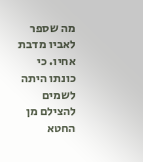מה שספר לאביו מדבת אחיו. כי כונתו היתה לשמים להצילם מן החטא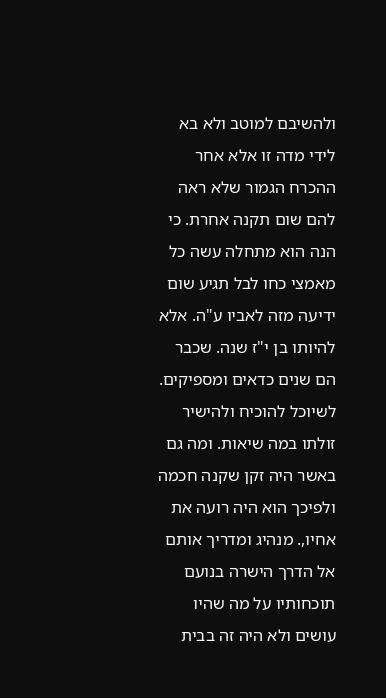ולהשיבם למוטב ולא בא לידי מדה זו אלא אחר ההכרח הגמור שלא ראה להם שום תקנה אחרת. כי הנה הוא מתחלה עשה כל מאמצי כחו לבל תגיע שום ידיעה מזה לאביו ע"ה. אלא להיותו בן י"ז שנה. שכבר הם שנים כדאים ומספיקים. לשיוכל להוכיח ולהישיר זולתו במה שיאות. ומה גם באשר היה זקן שקנה חכמה ולפיכך הוא היה רועה את אחיו,. מנהיג ומדריך אותם אל הדרך הישרה בנועם תוכחותיו על מה שהיו עושים ולא היה זה בבית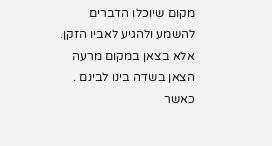מקום שיוכלו הדברים להשמע ולהגיע לאביו הזקן. אלא בצאן במקום מרעה הצאן בשדה בינו לבינם . כאשר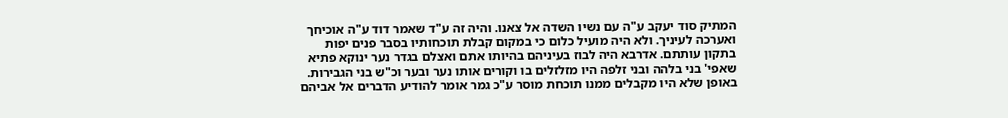המתיק סוד יעקב ע"ה עם נשיו השדה אל צאנו. והיה זה ע"ד שאמר דוד ע"ה אוכיחך ואערכה לעיניך. ולא היה מועיל כלום כי במקום קבלת תוכחותיו בסבר פנים יפות בתקון עותתם. אדרבא היה לבוז בעיניהם בהיותו אתם ואצלם בגדר נער ינוקא פתיא שאפי' בני בלהה ובני זלפה היו מזלזלים בו וקורים אותו נער ובער וכ"ש בני הגבירות. באופן שלא היו מקבלים ממנו תוכחת מוסר ע"כ גמר אומר להודיע הדברים אל אביהם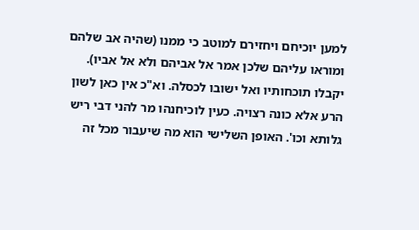למען יוכיחם ויחזירם למוטב כי ממנו (שהיה אב שלהם ומוראו עליהם שלכן אמר אל אביהם ולא אל אביו). יקבלו תוכחותיו ואל ישובו לכסלה. וא"כ אין כאן לשון הרע אלא כונה רצויה. כעין לוכיחנהו מר להני דבי ריש גלותא וכו'. האופן השלישי הוא מה שיעבור מכל זה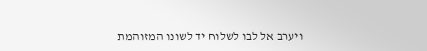ויערב אל לבו לשלוח יד לשונו המזוהמת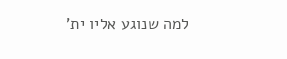למה שנוגע אליו ית'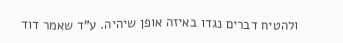ולהטיח דברים נגדו באיזה אופן שיהיה. ע"ד שאמר דוד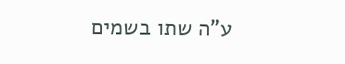ע"ה שתו בשמים